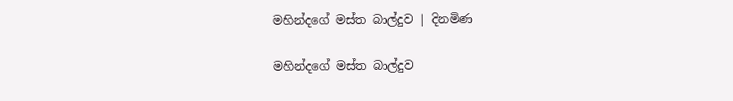මහින්දගේ මස්ත බාල්දුව | දිනමිණ

මහින්දගේ මස්ත බාල්දුව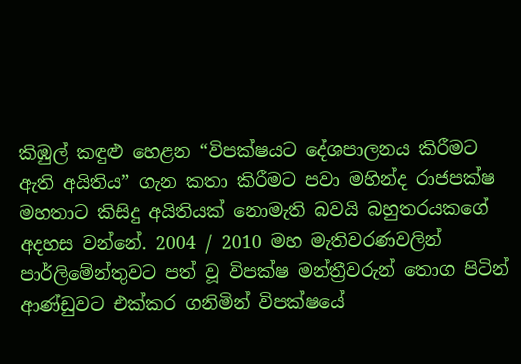කිඹුල් කඳුළු හෙළන “විපක්ෂයට දේශපාලනය කිරීමට ඇති අයිතිය” ගැන කතා කිරීමට පවා මහින්ද රාජපක්ෂ මහතාට කිසිදු අයිතියක් නොමැති බවයි බහුතරයකගේ අදහස වන්නේ. 2004 / 2010 මහ මැතිවරණවලින් පාර්ලිමේන්තුවට පත් වූ විපක්ෂ මන්ත්‍රීවරුන් තොග පිටින් ආණ්ඩුවට එක්කර ගනිමින් විපක්ෂයේ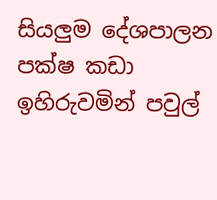සියලුම දේශපාලන පක්ෂ කඩා ඉහිරුවමින් පවුල්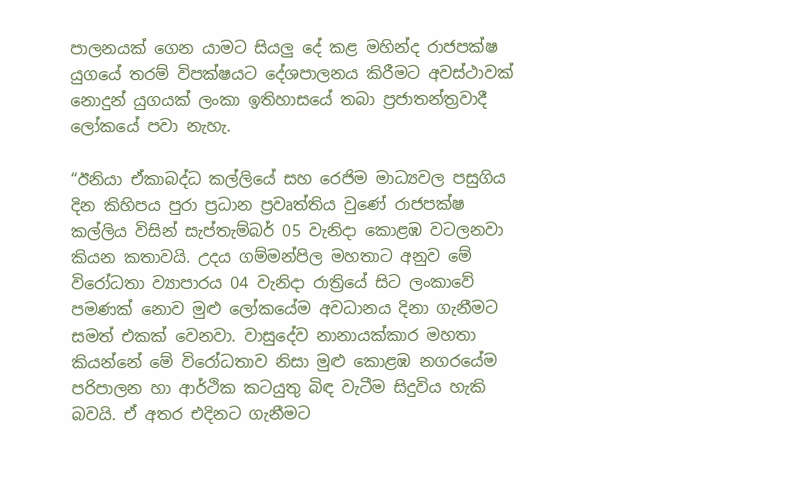පාලනයක් ගෙන යාමට සියලු දේ කළ මහින්ද රාජපක්ෂ යුගයේ තරම් විපක්ෂයට දේශපාලනය කිරීමට අවස්ථාවක් නොදුන් යුගයක් ලංකා ඉතිහාසයේ තබා ප්‍රජාතන්ත්‍රවාදී ලෝකයේ පවා නැහැ.

“ඊනියා ඒකාබද්ධ කල්ලියේ සහ රෙජිම මාධ්‍යවල පසුගිය දින කිහිපය පුරා ප්‍රධාන ප්‍රවෘත්තිය වුණේ රාජපක්ෂ කල්ලිය විසින් සැප්තැම්බර් 05 වැනිදා කොළඹ වටලනවා කියන කතාවයි. උදය ගම්මන්පිල මහතාට අනුව මේ විරෝධතා ව්‍යාපාරය 04 වැනිදා රාත්‍රියේ සිට ලංකාවේ පමණක් නොව මුළු ලෝකයේම අවධානය දිනා ගැනීමට සමත් එකක් වෙනවා. වාසුදේව නානායක්කාර මහතා කියන්නේ මේ විරෝධතාව නිසා මුළු කොළඹ නගරයේම පරිපාලන හා ආර්ථික කටයුතු බිඳ වැටීම සිදුවිය හැකි බවයි. ඒ අතර එදිනට ගැනීමට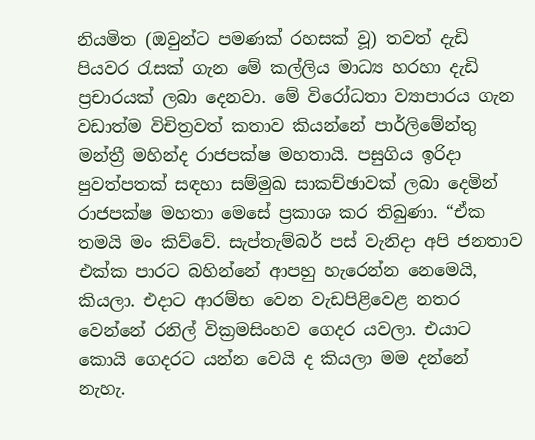නියමිත (ඔවුන්ට පමණක් රහසක් වූ) තවත් දැඩි පියවර රැසක් ගැන මේ කල්ලිය මාධ්‍ය හරහා දැඩි ප්‍රචාරයක් ලබා දෙනවා. මේ විරෝධතා ව්‍යාපාරය ගැන වඩාත්ම විචිත්‍රවත් කතාව කියන්නේ පාර්ලිමේන්තු මන්ත්‍රී මහින්ද රාජපක්ෂ මහතායි. පසුගිය ඉරිදා පුවත්පතක් සඳහා සම්මුඛ සාකච්ඡාවක් ලබා දෙමින් රාජපක්ෂ මහතා මෙසේ ප්‍රකාශ කර තිබුණා. “ඒක තමයි මං කිව්වේ. සැප්තැම්බර් පස් වැනිදා අපි ජනතාව එක්ක පාරට බහින්නේ ආපහු හැරෙන්න නෙමෙයි, කියලා. එදාට ආරම්භ වෙන වැඩපිළිවෙළ නතර වෙන්නේ රනිල් වික්‍රමසිංහව ගෙදර යවලා. එයාට කොයි ගෙදරට යන්න වෙයි ද කියලා මම දන්නේ නැහැ.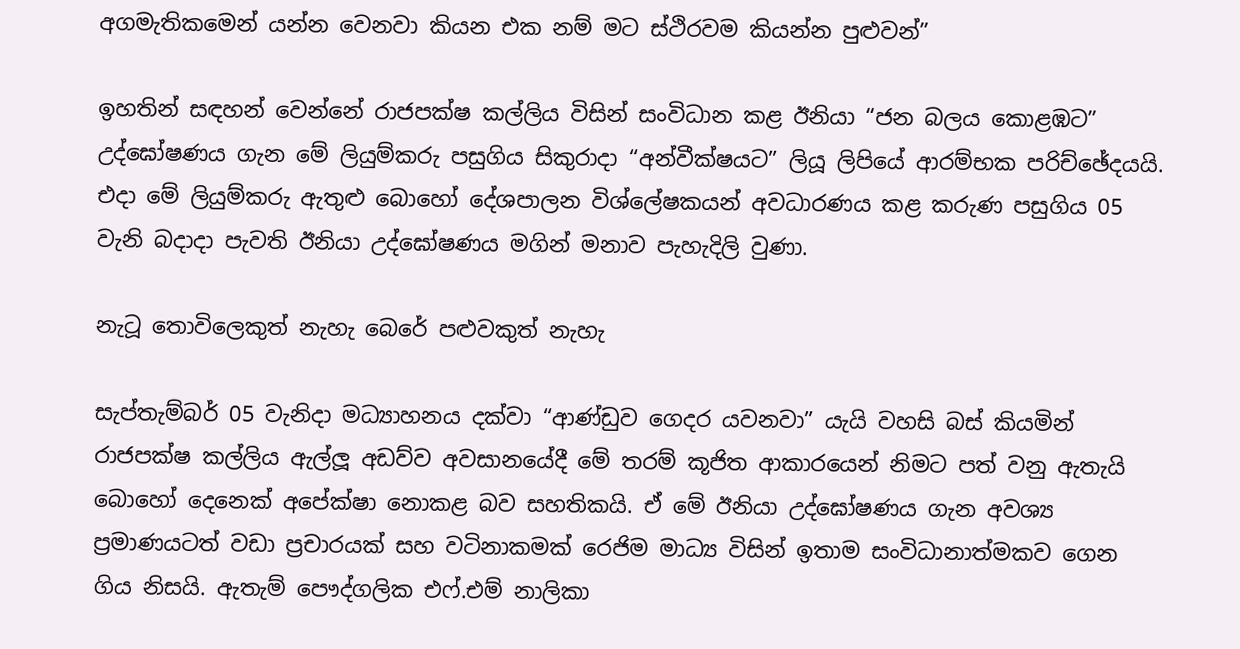අගමැතිකමෙන් යන්න වෙනවා කියන එක නම් මට ස්ථිරවම කියන්න පුළුවන්”

ඉහතින් සඳහන් වෙන්නේ රාජපක්ෂ කල්ලිය විසින් සංවිධාන කළ ඊනියා “ජන බලය කොළඹට” උද්ඝෝෂණය ගැන මේ ලියුම්කරු පසුගිය සිකුරාදා “අන්වීක්ෂයට” ලියූ ලිපියේ ආරම්භක පරිච්ඡේදයයි. එදා මේ ලියුම්කරු ඇතුළු බොහෝ දේශපාලන විශ්ලේෂකයන් අවධාරණය කළ කරුණ පසුගිය 05 වැනි බදාදා පැවති ඊනියා උද්ඝෝෂණය මගින් මනාව පැහැදිලි වුණා.

නැටූ තොවිලෙකුත් නැහැ බෙරේ පළුවකුත් නැහැ

සැප්තැම්බර් 05 වැනිදා මධ්‍යාහනය දක්වා “ආණ්ඩුව ගෙදර යවනවා” යැයි වහසි බස් කියමින් රාජපක්ෂ කල්ලිය ඇල්ලූ අඩව්ව අවසානයේදී මේ තරම් කූජිත ආකාරයෙන් නිමට පත් වනු ඇතැයි බොහෝ දෙනෙක් අපේක්ෂා නොකළ බව සහතිකයි. ඒ මේ ඊනියා උද්ඝෝෂණය ගැන අවශ්‍ය ප්‍රමාණයටත් වඩා ප්‍රචාරයක් සහ වටිනාකමක් රෙජිම මාධ්‍ය විසින් ඉතාම සංවිධානාත්මකව ගෙන ගිය නිසයි. ඇතැම් පෞද්ගලික එෆ්.එම් නාලිකා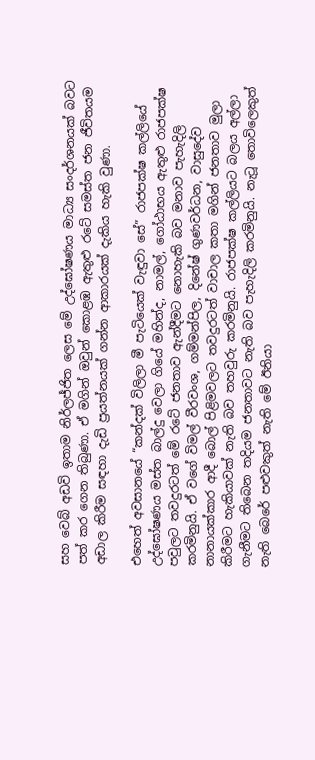සහ වෙබ් අඩවි ඉතාම නිර්ලජ්ජිත ලෙස මේ උද්ඝෝෂණය මාධ්‍ය සංදර්ශනයක් බවට පත් කර ගෙන තිබුණා. ඒ මගින් ඔවුන් කොළඹ ඇතුළු රටේ සමස්ත ජන ජීවිතයම අඩාල කිරීම සඳහා දැඩි ප්‍රයත්නයක් ගන්න ආකාරයක් දැකිය හැකි වුණා.

එහෙත් අවසානයේ “කන්දක් විලිලා මී පැටියෙක් වැඳුවා සේ” රාජපක්ෂ කල්ලියේ උද්ඝෝෂණය මස්ත බාල්දු වෙලා ගියේ මහින්ද, නාමල්, ගෝඨාභය ඇතුළු රාජපක්ෂ පවුලට තවදුරටත් මේ රටේ ජනතාව ඇන්දීමට නොහැකි බව මනාව පැහැදිලි කරමිනුයි. ඒ වගේ විමල් වීරවංශ, ගම්මන්පිල, දිනේෂ් ගුණවර්ධන, වාසුදේව නානායක්කාර ආදී බොල් පිළිමවලට තවදුරටත් වාචාල කතා මගින් ජනතාව මුලා කිරීමට හැකියාවක් නැති බව තහවුරු කරමිනුයි. රාජපක්ෂ කල්ලියට බලය අල්ලා ගැනීමට තිබෙන තදියම ජනතාවට නැති බව පැහැදිලි කරමිනුයි. නැටූ තොවිලෙකුත් නැති බෙරේ පළුවකුත් නැති මේ ඊනියා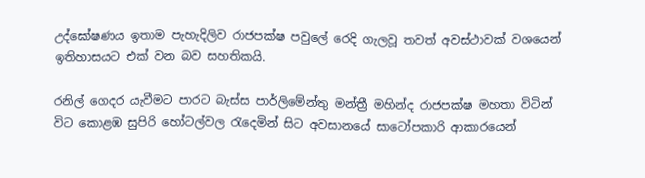උද්ඝෝෂණය ඉතාම පැහැදිලිව රාජපක්ෂ පවුලේ රෙදි ගැලවූ තවත් අවස්ථාවක් වශයෙන් ඉතිහාසයට එක් වන බව සහතිකයි.

රනිල් ගෙදර යැවීමට පාරට බැස්ස පාර්ලිමේන්තු මන්ත්‍රී මහින්ද රාජපක්ෂ මහතා විටින් විට කොළඹ සුපිරි හෝටල්වල රැදෙමින් සිට අවසානයේ සාටෝපකාරි ආකාරයෙන්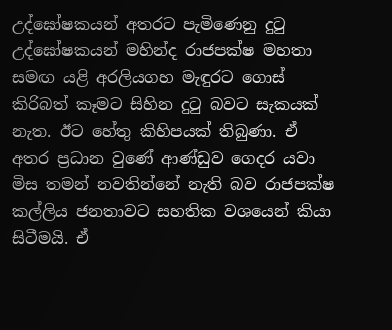උද්ඝෝෂකයන් අතරට පැමිණෙනු දුටු උද්ඝෝෂකයන් මහින්ද රාජපක්ෂ මහතා සමඟ යළි අරලියගහ මැඳුරට ගොස් කිරිබත් කෑමට සිහින දුටු බවට සැකයක් නැත. ඊට හේතු කිහිපයක් තිබුණා. ඒ අතර ප්‍රධාන වුණේ ආණ්ඩුව ගෙදර යවා මිස තමන් නවතින්නේ නැති බව රාජපක්ෂ කල්ලිය ජනතාවට සහතික වශයෙන් කියා සිටීමයි. ඒ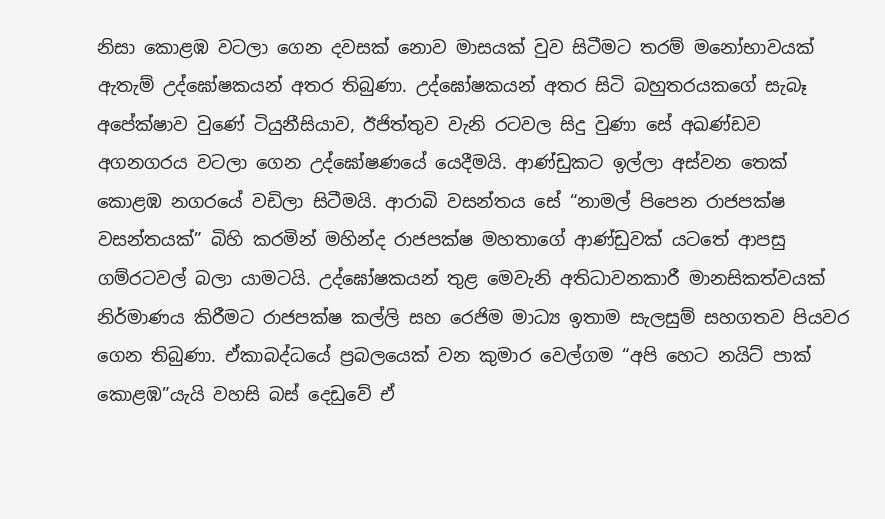නිසා කොළඹ වටලා ගෙන දවසක් නොව මාසයක් වුව සිටීමට තරම් මනෝභාවයක් ඇතැම් උද්ඝෝෂකයන් අතර තිබුණා. උද්ඝෝෂකයන් අතර සිටි බහුතරයකගේ සැබෑ අපේක්ෂාව වුණේ ටියුනීසියාව, ඊජිත්තුව වැනි රටවල සිදු වුණා සේ අඛණ්ඩව අගනගරය වටලා ගෙන උද්ඝෝෂණයේ යෙදීමයි. ආණ්ඩුකට ඉල්ලා අස්වන තෙක් කොළඹ නගරයේ වඩිලා සිටීමයි. ආරාබි වසන්තය සේ “නාමල් පිපෙන රාජපක්ෂ වසන්තයක්” බිහි කරමින් මහින්ද රාජපක්ෂ මහතාගේ ආණ්ඩුවක් යටතේ ආපසු ගම්රටවල් බලා යාමටයි. උද්ඝෝෂකයන් තුළ මෙවැනි අතිධාවනකාරී මානසිකත්වයක් නිර්මාණය කිරීමට රාජපක්ෂ කල්ලි සහ රෙජිම මාධ්‍ය ඉතාම සැලසුම් සහගතව පියවර ගෙන තිබුණා. ඒකාබද්ධයේ ප්‍රබලයෙක් වන කුමාර වෙල්ගම “අපි හෙට නයිට් පාක් කොළඹ”යැයි වහසි බස් දෙඩුවේ ඒ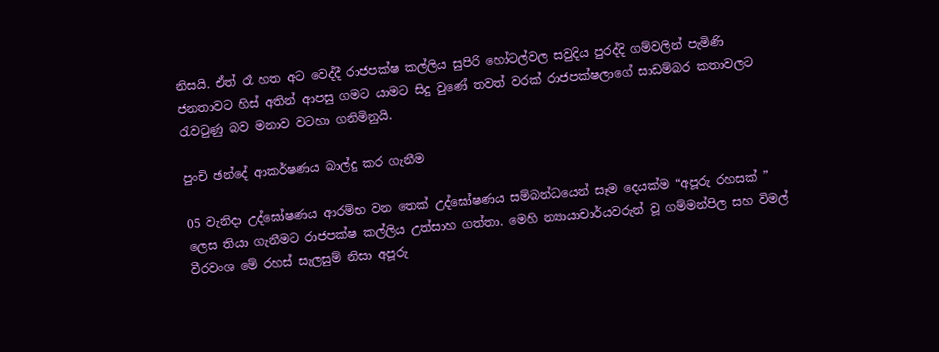නිසයි. ඒත් රෑ හත අට වෙද්දී රාජපක්ෂ කල්ලිය සුපිරි හෝටල්වල සවුදිය පුරද්දි ගම්වලින් පැමිණි ජනතාවට හිස් අතින් ආපසු ගමට යාමට සිදු වුණේ තවත් වරක් රාජපක්ෂලාගේ සාඩම්බර කතාවලට රැවටුණු බව මනාව වටහා ගනිමිනුයි.

පුංචි ඡන්දේ ආකර්ෂණය බාල්දු කර ගැනීම

05 වැනිදා උද්ඝෝෂණය ආරම්භ වන තෙක් උද්ඝෝෂණය සම්බන්ධයෙන් සෑම දෙයක්ම “අපූරු රහසක් ” ලෙස තියා ගැනීමට රාජපක්ෂ කල්ලිය උත්සාහ ගත්තා. මෙහි න්‍යායාචාර්යවරුන් වූ ගම්මන්පිල සහ විමල් වීරවංශ මේ රහස් සැලසුම් නිසා අපූරු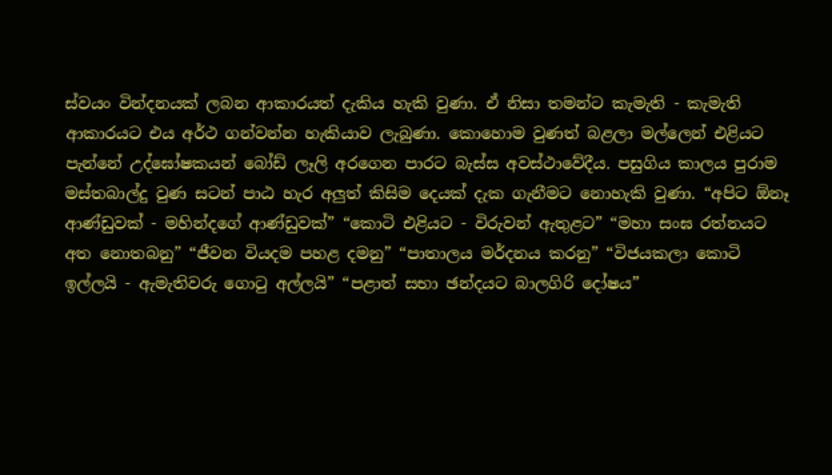ස්වයං වින්දනයක් ලබන ආකාරයත් දැකිය හැකි වුණා. ඒ නිසා තමන්ට කැමැති - කැමැති ආකාරයට එය අර්ථ ගන්වන්න හැකියාව ලැබුණා. කොහොම වුණත් බළලා මල්ලෙන් එළියට පැන්නේ උද්ඝෝෂකයන් බෝඩ් ලෑලි අරගෙන පාරට බැස්ස අවස්ථාවේදීය. පසුගිය කාලය පුරාම මස්තබාල්දු වුණ සටන් පාඨ හැර අලුත් කිසිම දෙයක් දැක ගැනීමට නොහැකි වුණා. “අපිට ඕනෑ ආණ්ඩුවක් - මහින්දගේ ආණ්ඩුවක්” “කොටි එළියට - විරුවන් ඇතුළට” “මහා සංඝ රත්නයට අත නොතබනු” “ජීවන වියදම පහළ දමනු” “පාතාලය මර්දනය කරනු” “විජයකලා කොටි ඉල්ලයි - ඇමැතිවරු ගොටු අල්ලයි” “පළාත් සභා ඡන්දයට බාලගිරි දෝෂය”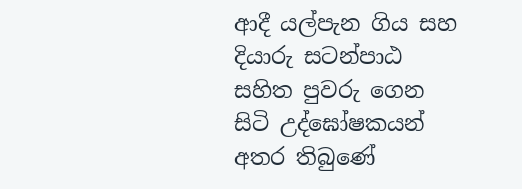ආදී යල්පැන ගිය සහ දියාරු සටන්පාඨ සහිත පුවරු ගෙන සිටි උද්ඝෝෂකයන් අතර තිබුණේ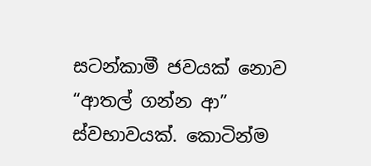සටන්කාමී ජවයක් නොව “ආතල් ගන්න ආ” ස්වභාවයක්. කොටින්ම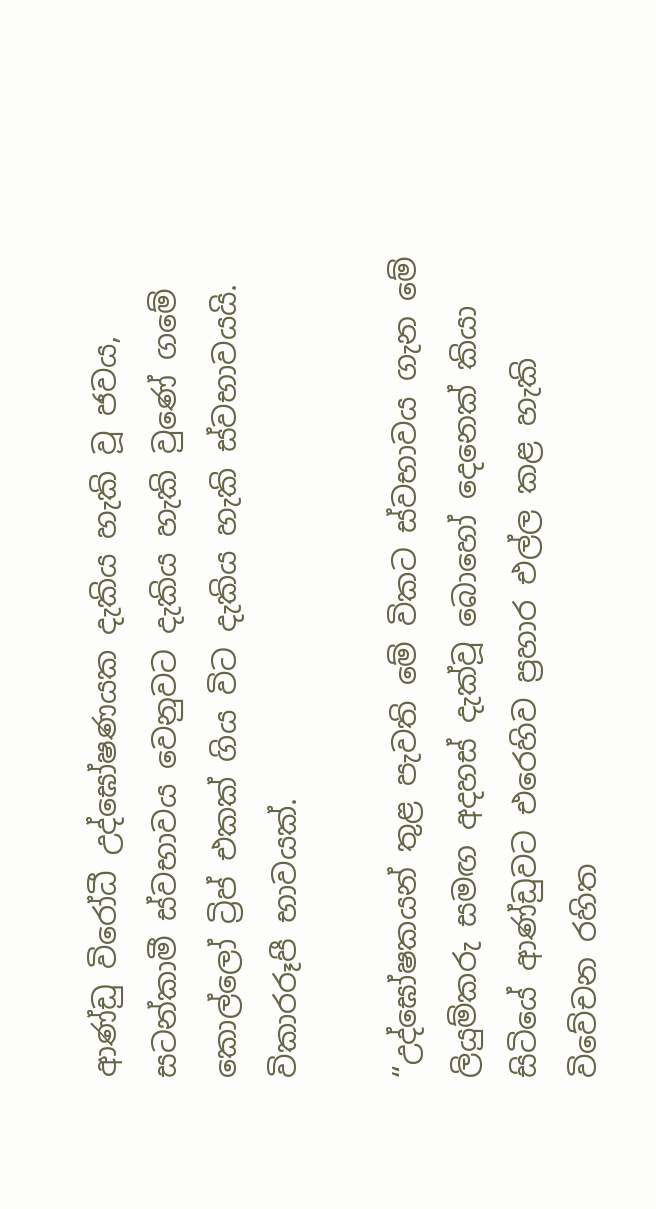ආණ්ඩු විරෝධී උද්ඝෝෂණයක දැකිය හැකි වූ ජවය, සටන්කාමී ස්වභාවය වෙනුවට දැකිය හැකි වුණේ ගමේ කොල්ලෝ ට්‍රිප් එකක් ගිය විට දැකිය හැකි ස්වභාවයයි. විකාරරූපී භාවයක්.

“උද්ඝෝෂකයන් තුළ පැවති මේ විකට ස්වභාවය ගැන මේ ලියුම්කරු සමඟ අදහස් දැක්වූ බොහෝ දෙනෙක් කියා සිටියේ ආණ්ඩුවට එරෙහිව ප්‍රහාර එල්ල කළ හැකි විවේචන රහිත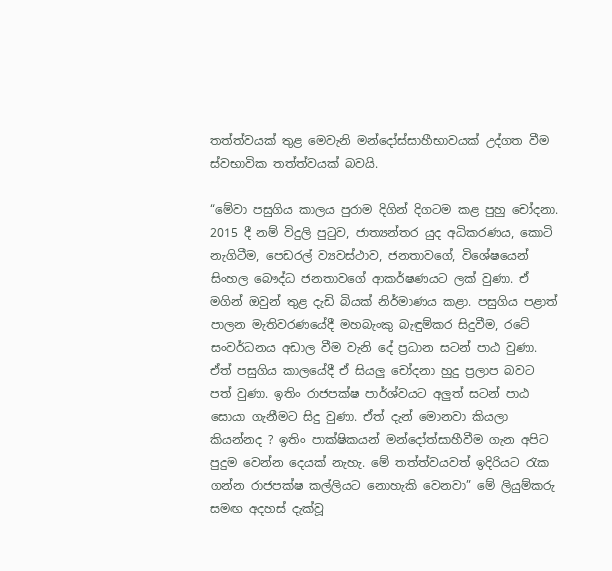තත්ත්වයක් තුළ මෙවැනි මන්දෝස්සාහීභාවයක් උද්ගත වීම ස්වභාවික තත්ත්වයක් බවයි.

“මේවා පසුගිය කාලය පුරාම දිගින් දිගටම කළ පුහු චෝදනා. 2015 දී නම් විදුලි පුටුව, ජාත්‍යන්තර යුද අධිකරණය, කොටි නැගිටීම, පෙඩරල් ව්‍යවස්ථාව, ජනතාවගේ, විශේෂයෙන් සිංහල බෞද්ධ ජනතාවගේ ආකර්ෂණයට ලක් වුණා. ඒ මගින් ඔවුන් තුළ දැඩි බියක් නිර්මාණය කළා. පසුගිය පළාත් පාලන මැතිවරණයේදී මහබැංකු බැඳුම්කර සිදුවීම, රටේ සංවර්ධනය අඩාල වීම වැනි දේ ප්‍රධාන සටන් පාඨ වුණා. ඒත් පසුගිය කාලයේදී ඒ සියලු චෝදනා හුදු ප්‍රලාප බවට පත් වුණා. ඉතිං රාජපක්ෂ පාර්ශ්වයට අලුත් සටන් පාඨ සොයා ගැනීමට සිදු වුණා. ඒත් දැන් මොනවා කියලා කියන්නද ? ඉතිං පාක්ෂිකයන් මන්දෝත්සාහීවීම ගැන අපිට පුදුම වෙන්න දෙයක් නැහැ. මේ තත්ත්වයවත් ඉදිරියට රැක ගන්න රාජපක්ෂ කල්ලියට නොහැකි වෙනවා” මේ ලියුම්කරු සමඟ අදහස් දැක්වූ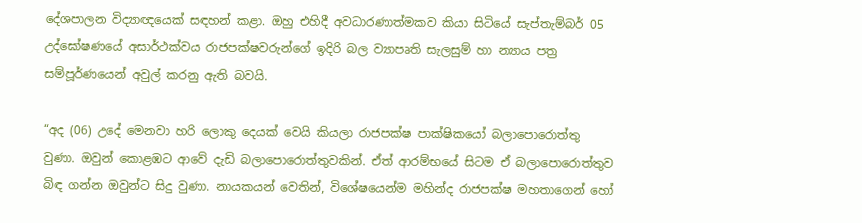දේශපාලන විද්‍යාඥයෙක් සඳහන් කළා. ඔහු එහිදී අවධාරණාත්මකව කියා සිටියේ සැප්තැම්බර් 05 උද්ඝෝෂණයේ අසාර්ථක්වය රාජපක්ෂවරුන්ගේ ඉදිරි බල ව්‍යාපෘති සැලසුම් හා න්‍යාය පත්‍ර සම්පූර්ණයෙන් අවුල් කරනු ඇති බවයි.

“අද (06) උදේ මෙනවා හරි ලොකු දෙයක් වෙයි කියලා රාජපක්ෂ පාක්ෂිකයෝ බලාපොරොත්තු වුණා. ඔවුන් කොළඹට ආවේ දැඩි බලාපොරොත්තුවකින්. ඒත් ආරම්භයේ සිටම ඒ බලාපොරොත්තුව බිඳ ගන්න ඔවුන්ට සිදු වුණා. නායකයන් වෙතින්, විශේෂයෙන්ම මහින්ද රාජපක්ෂ මහතාගෙන් හෝ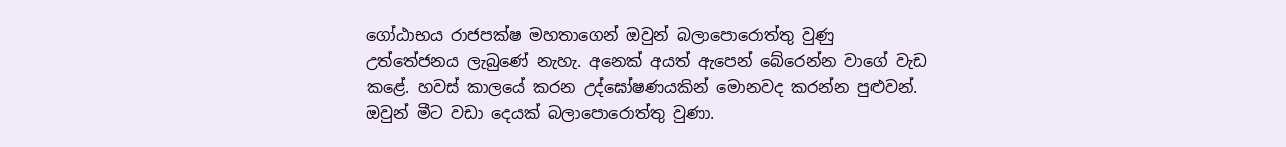ගෝඨාභය රාජපක්ෂ මහතාගෙන් ඔවුන් බලාපොරොත්තු වුණු උත්තේජනය ලැබුණේ නැහැ. අනෙක් අයත් ඇපෙන් බේරෙන්න වාගේ වැඩ කළේ. හවස් කාලයේ කරන උද්ඝෝෂණයකින් මොනවද කරන්න පුළුවන්. ඔවුන් මීට වඩා දෙයක් බලාපොරොත්තු වුණා.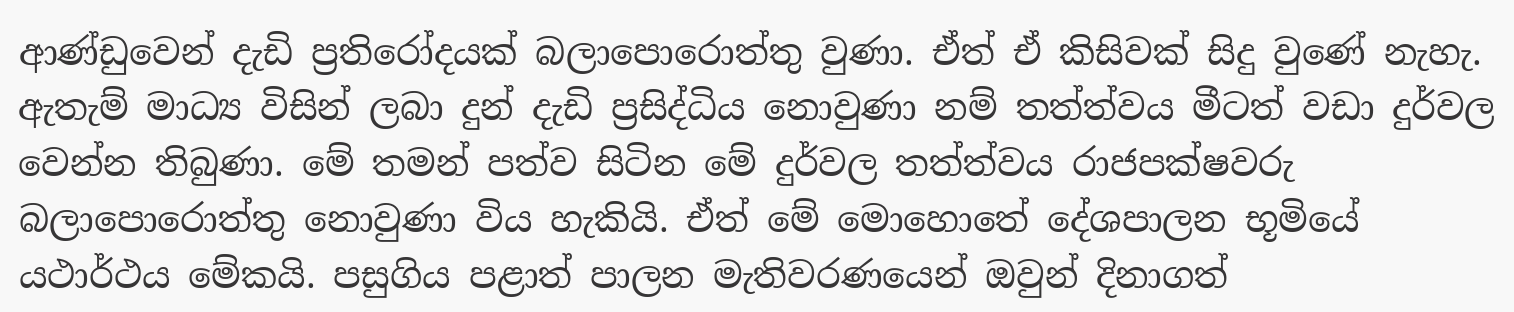ආණ්ඩුවෙන් දැඩි ප්‍රතිරෝදයක් බලාපොරොත්තු වුණා. ඒත් ඒ කිසිවක් සිදු වුණේ නැහැ. ඇතැම් මාධ්‍ය විසින් ලබා දුන් දැඩි ප්‍රසිද්ධිය නොවුණා නම් තත්ත්වය මීටත් වඩා දුර්වල වෙන්න තිබුණා. මේ තමන් පත්ව සිටින මේ දුර්වල තත්ත්වය රාජපක්ෂවරු බලාපොරොත්තු නොවුණා විය හැකියි. ඒත් මේ මොහොතේ දේශපාලන භූමියේ යථාර්ථය මේකයි. පසුගිය පළාත් පාලන මැතිවරණයෙන් ඔවුන් දිනාගත්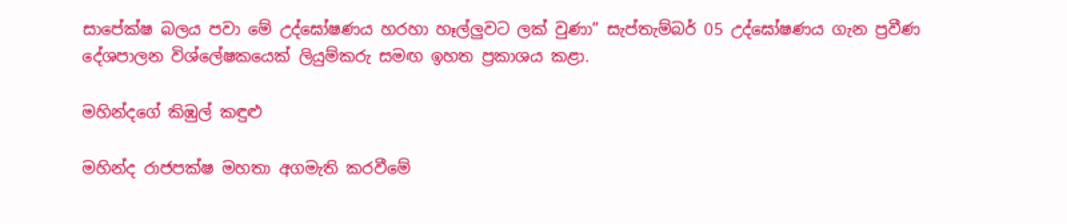සාපේක්ෂ බලය පවා මේ උද්ඝෝෂණය හරහා හෑල්ලුවට ලක් වුණා” සැප්තැම්බර් 05 උද්ඝෝෂණය ගැන ප්‍රවීණ දේශපාලන විශ්ලේෂකයෙක් ලියුම්කරු සමඟ ඉහත ප්‍රකාශය කළා.

මහින්දගේ කිඹුල් කඳුළු

මහින්ද රාජපක්ෂ මහතා අගමැති කරවීමේ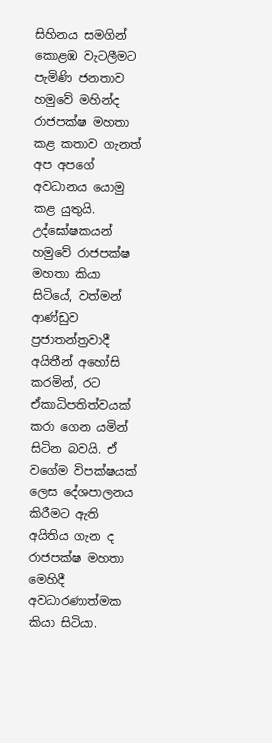සිහිනය සමගින් කොළඹ වැටලීමට පැමිණි ජනතාව හමුවේ මහින්ද රාජපක්ෂ මහතා කළ කතාව ගැනත් අප අපගේ අවධානය යොමු කළ යුතුයි. උද්ඝෝෂකයන් හමුවේ රාජපක්ෂ මහතා කියා සිටියේ, වත්මන් ආණ්ඩුව ප්‍රජාතන්ත්‍රවාදී අයිතීන් අහෝසි කරමින්, රට ඒකාධිපතිත්වයක් කරා ගෙන යමින් සිටින බවයි. ඒ වගේම විපක්ෂයක් ලෙස දේශපාලනය කිරීමට ඇති අයිතිය ගැන ද රාජපක්ෂ මහතා මෙහිදී අවධාරණාත්මක කියා සිටියා.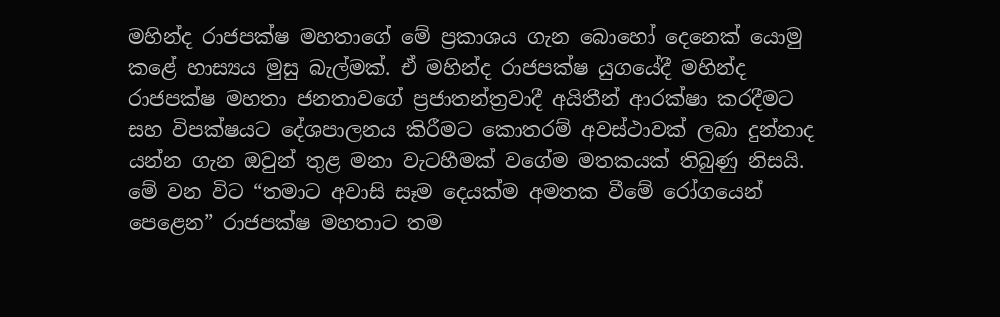මහින්ද රාජපක්ෂ මහතාගේ මේ ප්‍රකාශය ගැන බොහෝ දෙනෙක් යොමු කළේ හාස්‍යය මුසු බැල්මක්. ඒ මහින්ද රාජපක්ෂ යුගයේදී මහින්ද රාජපක්ෂ මහතා ජනතාවගේ ප්‍රජාතන්ත්‍රවාදී අයිතීන් ආරක්ෂා කරදීමට සහ විපක්ෂයට දේශපාලනය කිරීමට කොතරම් අවස්ථාවක් ලබා දුන්නාද යන්න ගැන ඔවුන් තුළ මනා වැටහීමක් වගේම මතකයක් තිබුණු නිසයි. මේ වන විට “තමාට අවාසි සෑම දෙයක්ම අමතක වීමේ රෝගයෙන් පෙළෙන” රාජපක්ෂ මහතාට තම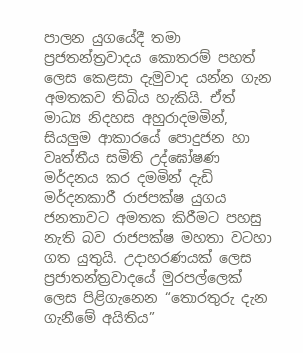පාලන යුගයේදී තමා ප්‍රජතන්ත්‍රවාදය කොතරම් පහත් ලෙස කෙළසා දැමුවාද යන්න ගැන අමතකව තිබිය හැකියි. ඒත් මාධ්‍ය නිදහස අහුරාදමමින්, සියලුම ආකාරයේ පොදුජන හා වෘත්තීය සමිති උද්ඝෝෂණ මර්දනය කර දමමින් දැඩි මර්දනකාරී රාජපක්ෂ යුගය ජනතාවට අමතක කිරීමට පහසු නැති බව රාජපක්ෂ මහතා වටහා ගත යුතුයි. උදාහරණයක් ලෙස ප්‍රජාතන්ත්‍රවාදයේ මුරපල්ලෙක් ලෙස පිළිගැනෙන “තොරතුරු දැන ගැනීමේ අයිතිය”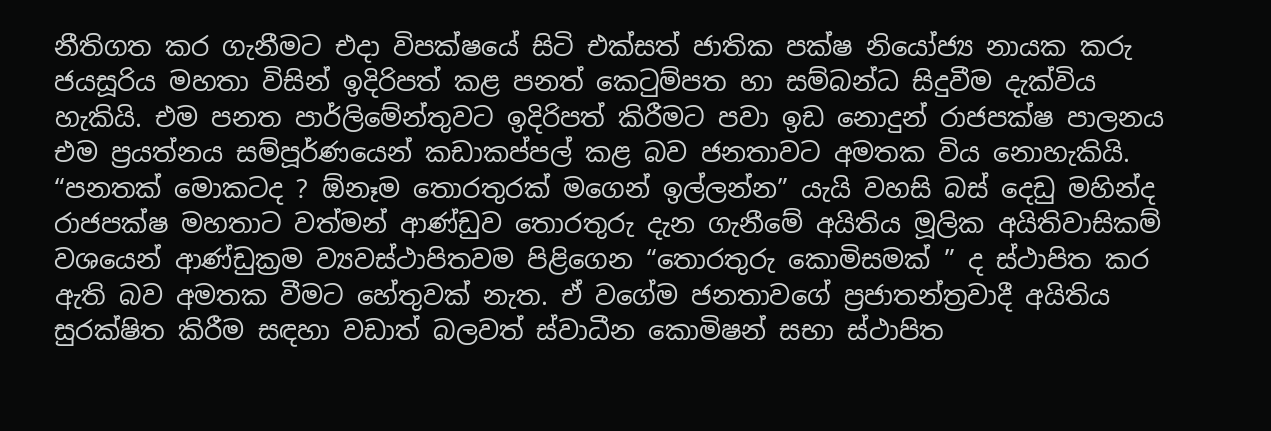නීතිගත කර ගැනීමට එදා විපක්ෂයේ සිටි එක්සත් ජාතික පක්ෂ නියෝජ්‍ය නායක කරු ජයසූරිය මහතා විසින් ඉදිරිපත් කළ පනත් කෙටුම්පත හා සම්බන්ධ සිදුවීම දැක්විය හැකියි. එම පනත පාර්ලිමේන්තුවට ඉදිරිපත් කිරීමට පවා ඉඩ නොදුන් රාජපක්ෂ පාලනය එම ප්‍රයත්නය සම්පූර්ණයෙන් කඩාකප්පල් කළ බව ජනතාවට අමතක විය නොහැකියි. “පනතක් මොකටද ? ඕනෑම තොරතුරක් මගෙන් ඉල්ලන්න” යැයි වහසි බස් දෙඩු මහින්ද රාජපක්ෂ මහතාට වත්මන් ආණ්ඩුව තොරතුරු දැන ගැනීමේ අයිතිය මූලික අයිතිවාසිකම් වශයෙන් ආණ්ඩුක්‍රම ව්‍යවස්ථාපිතවම පිළිගෙන “තොරතුරු කොමිසමක් ” ද ස්ථාපිත කර ඇති බව අමතක වීමට හේතුවක් නැත. ඒ වගේම ජනතාවගේ ප්‍රජාතන්ත්‍රවාදී අයිතිය සුරක්ෂිත කිරීම සඳහා වඩාත් බලවත් ස්වාධීන කොමිෂන් සභා ස්ථාපිත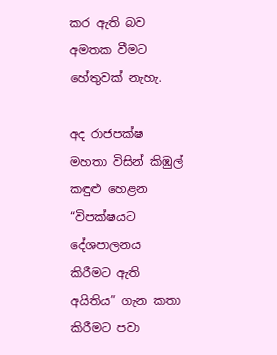කර ඇති බව අමතක වීමට හේතුවක් නැහැ.

අද රාජපක්ෂ මහතා විසින් කිඹුල් කඳුළු හෙළන “විපක්ෂයට දේශපාලනය කිරීමට ඇති අයිතිය” ගැන කතා කිරීමට පවා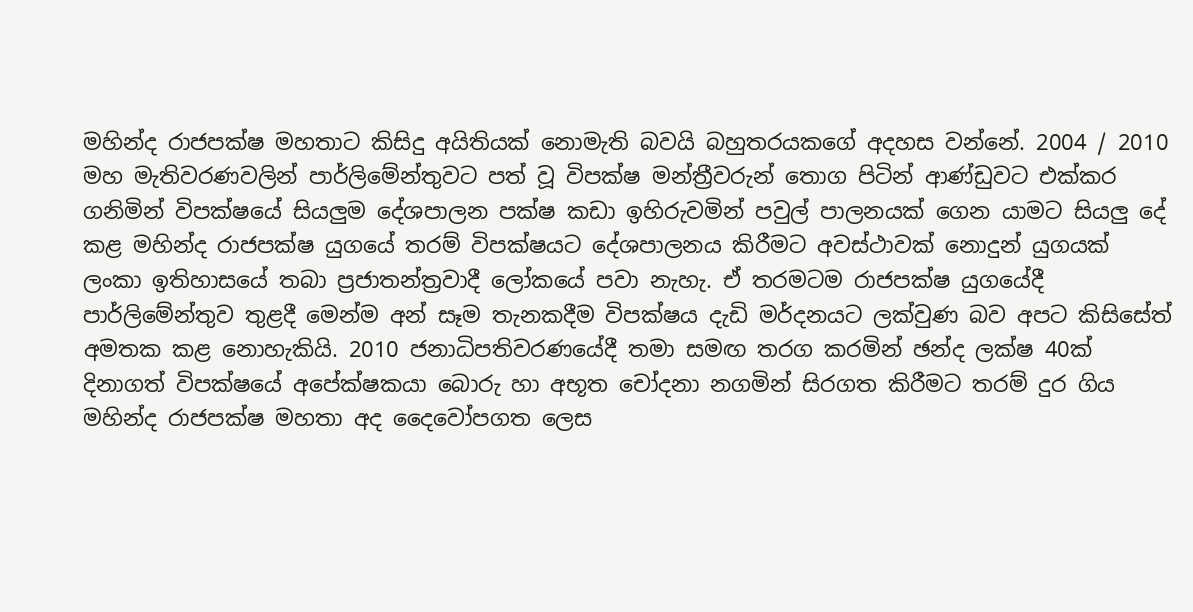මහින්ද රාජපක්ෂ මහතාට කිසිදු අයිතියක් නොමැති බවයි බහුතරයකගේ අදහස වන්නේ. 2004 / 2010 මහ මැතිවරණවලින් පාර්ලිමේන්තුවට පත් වූ විපක්ෂ මන්ත්‍රීවරුන් තොග පිටින් ආණ්ඩුවට එක්කර ගනිමින් විපක්ෂයේ සියලුම දේශපාලන පක්ෂ කඩා ඉහිරුවමින් පවුල් පාලනයක් ගෙන යාමට සියලු දේ කළ මහින්ද රාජපක්ෂ යුගයේ තරම් විපක්ෂයට දේශපාලනය කිරීමට අවස්ථාවක් නොදුන් යුගයක් ලංකා ඉතිහාසයේ තබා ප්‍රජාතන්ත්‍රවාදී ලෝකයේ පවා නැහැ. ඒ තරමටම රාජපක්ෂ යුගයේදී පාර්ලිමේන්තුව තුළදී මෙන්ම අන් සෑම තැනකදීම විපක්ෂය දැඩි මර්දනයට ලක්වුණ බව අපට කිසිසේත් අමතක කළ නොහැකියි. 2010 ජනාධිපතිවරණයේදී තමා සමඟ තරග කරමින් ඡන්ද ලක්ෂ 40ක් දිනාගත් විපක්ෂයේ අපේක්ෂකයා බොරු හා අභූත චෝදනා නගමින් සිරගත කිරීමට තරම් දුර ගිය මහින්ද රාජපක්ෂ මහතා අද දෛවෝපගත ලෙස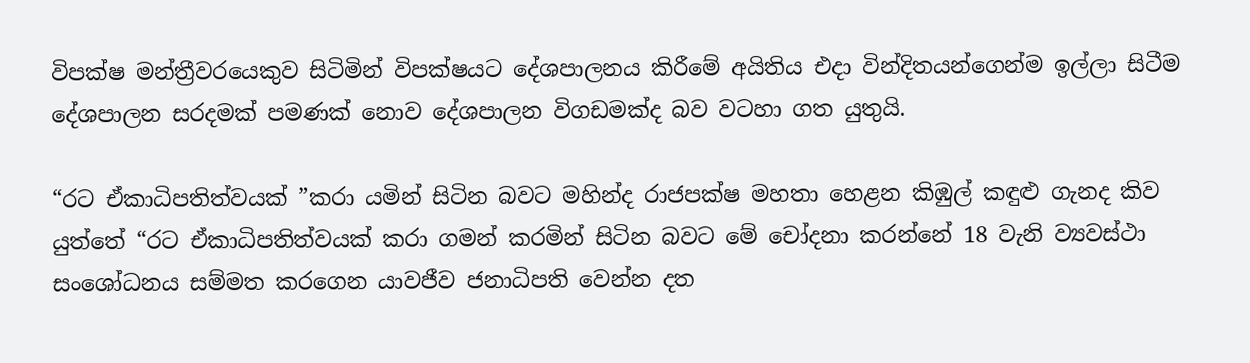විපක්ෂ මන්ත්‍රීවරයෙකුව සිටිමින් විපක්ෂයට දේශපාලනය කිරීමේ අයිතිය එදා වින්දිතයන්ගෙන්ම ඉල්ලා සිටීම දේශපාලන සරදමක් පමණක් නොව දේශපාලන විගඩමක්ද බව වටහා ගත යුතුයි.

“රට ඒකාධිපතිත්වයක් ”කරා යමින් සිටින බවට මහින්ද රාජපක්ෂ මහතා හෙළන කිඹුල් කඳුළු ගැනද කිව යුත්තේ “රට ඒකාධිපතිත්වයක් කරා ගමන් කරමින් සිටින බවට මේ චෝදනා කරන්නේ 18 වැනි ව්‍යවස්ථා සංශෝධනය සම්මත කරගෙන යාවජීව ජනාධිපති වෙන්න දත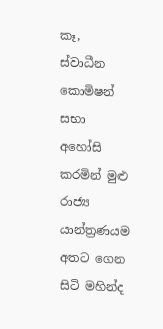කෑ, ස්වාධීන කොමිෂන් සභා අහෝසි කරමින් මුළු රාජ්‍ය යාන්ත්‍රණයම අතට ගෙන සිටි මහින්ද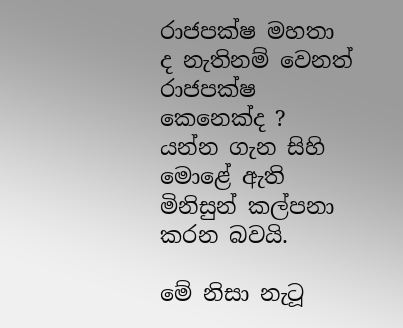රාජපක්ෂ මහතා ද නැතිනම් වෙනත් රාජපක්ෂ කෙනෙක්ද ? යන්න ගැන සිහි මොළේ ඇති මිනිසුන් කල්පනා කරන බවයි.

මේ නිසා නැටූ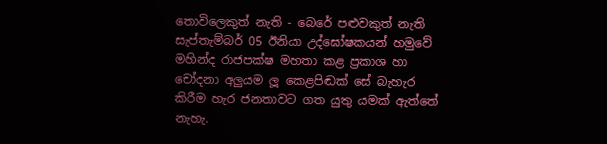තොවිලෙකුත් නැති - බෙරේ පළුවකුත් නැති සැප්තැම්බර් 05 ඊනියා උද්ඝෝෂකයන් හමුවේ මහින්ද රාජපක්ෂ මහතා කළ ප්‍රකාශ හා චෝදනා අලුයම ලූ කෙළපිඬක් සේ බැහැර කිරීම හැර ජනතාවට ගත යුතු යමක් ඇත්තේ නැහැ.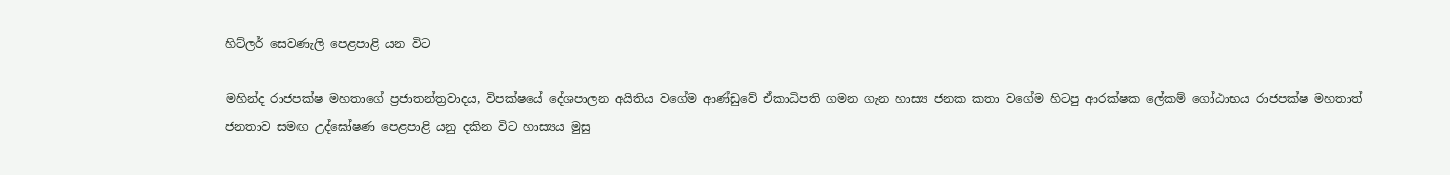හිට්ලර් සෙවණැලි පෙළපාළි යන විට

මහින්ද රාජපක්ෂ මහතාගේ ප්‍රජාතන්ත්‍රවාදය, විපක්ෂයේ දේශපාලන අයිතිය වගේම ආණ්ඩුවේ ඒකාධිපති ගමන ගැන හාස්‍ය ජනක කතා වගේම හිටපු ආරක්ෂක ලේකම් ගෝඨාභය රාජපක්ෂ මහතාත් ජනතාව සමඟ උද්ඝෝෂණ පෙළපාළි යනු දකින විට හාස්‍යය මුසු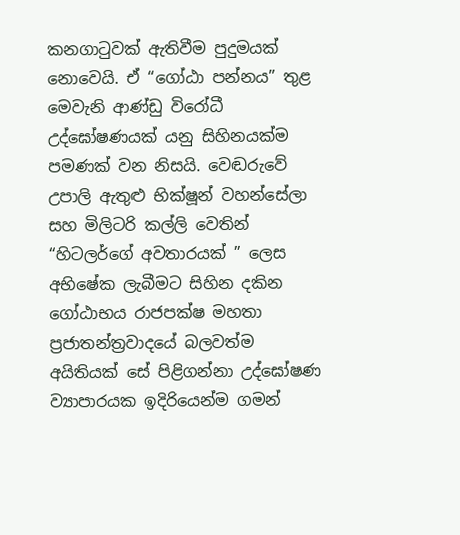කනගාටුවක් ඇතිවීම පුදුමයක් නොවෙයි. ඒ “ගෝඨා පන්නය” තුළ මෙවැනි ආණ්ඩු විරෝධී උද්ඝෝෂණයක් යනු සිහිනයක්ම පමණක් වන නිසයි. වෙඬරුවේ උපාලි ඇතුළු භික්ෂූන් වහන්සේලා සහ මිලිටරි කල්ලි වෙතින් “හිටලර්ගේ අවතාරයක් ” ලෙස අභිෂේක ලැබීමට සිහින දකින ගෝඨාභය රාජපක්ෂ මහතා ප්‍රජාතන්ත්‍රවාදයේ බලවත්ම අයිතියක් සේ පිළිගන්නා උද්ඝෝෂණ ව්‍යාපාරයක ඉදිරියෙන්ම ගමන්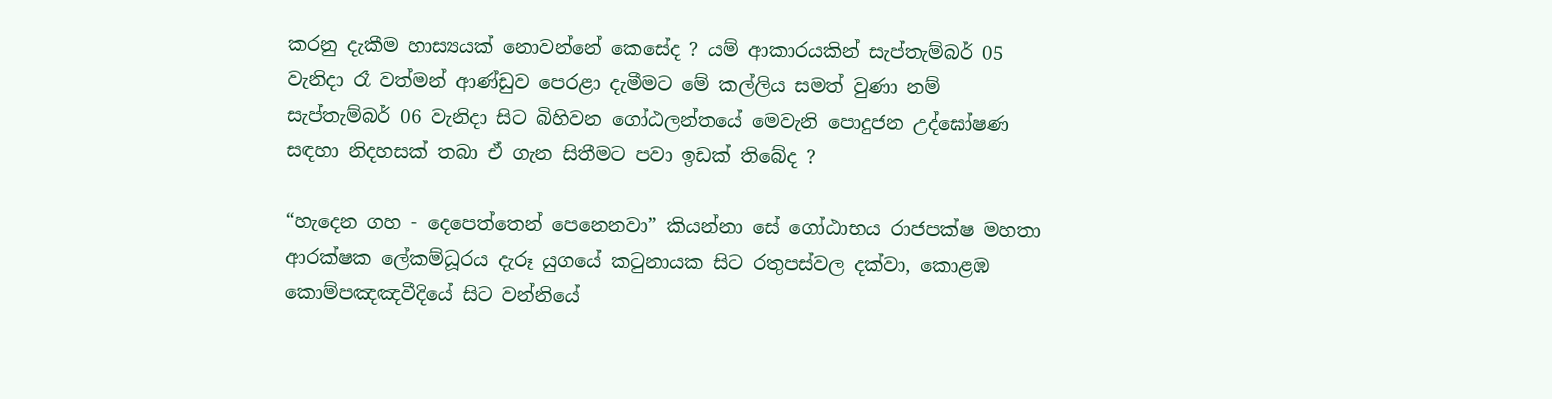කරනු දැකීම හාස්‍යයක් නොවන්නේ කෙසේද ? යම් ආකාරයකින් සැප්තැම්බර් 05 වැනිදා රෑ වත්මන් ආණ්ඩුව පෙරළා දැමීමට මේ කල්ලිය සමත් වුණා නම් සැප්තැම්බර් 06 වැනිදා සිට බිහිවන ගෝඨලන්තයේ මෙවැනි පොදුජන උද්ඝෝෂණ සඳහා නිදහසක් තබා ඒ ගැන සිතීමට පවා ඉඩක් තිබේද ?

“හැදෙන ගහ - දෙපෙත්තෙන් පෙනෙනවා” කියන්නා සේ ගෝඨාභය රාජපක්ෂ මහතා ආරක්ෂක ලේකම්ධූරය දැරූ යුගයේ කටුනායක සිට රතුපස්වල දක්වා, කොළඹ කොම්පඤඤවීදියේ සිට වන්නියේ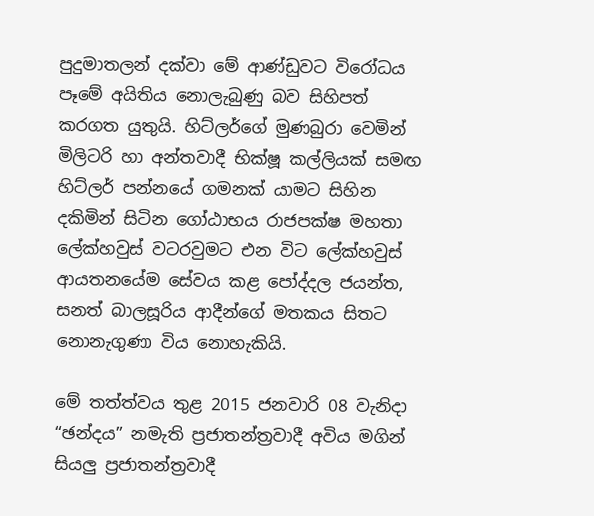පුදුමාතලන් දක්වා මේ ආණ්ඩුවට විරෝධය පෑමේ අයිතිය නොලැබුණු බව සිහිපත් කරගත යුතුයි. හිට්ලර්ගේ මුණබුරා වෙමින් මිලිටරි හා අන්තවාදී භික්ෂූ කල්ලියක් සමඟ හිට්ලර් පන්නයේ ගමනක් යාමට සිහින දකිමින් සිටින ගෝඨාභය රාජපක්ෂ මහතා ලේක්හවුස් වටරවුමට එන විට ලේක්හවුස් ආයතනයේම සේවය කළ පෝද්දල ජයන්ත, සනත් බාලසූරිය ආදීන්ගේ මතකය සිතට නොනැගුණා විය නොහැකියි.

මේ තත්ත්වය තුළ 2015 ජනවාරි 08 වැනිදා “ඡන්දය” නමැති ප්‍රජාතන්ත්‍රවාදී අවිය මගින් සියලු ප්‍රජාතන්ත්‍රවාදී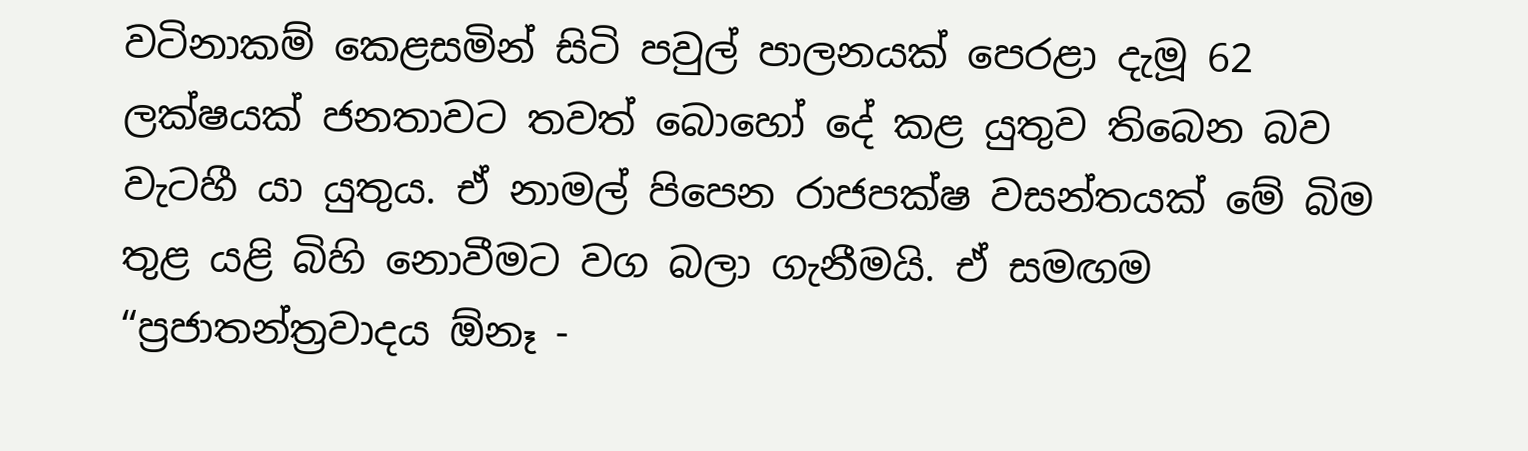වටිනාකම් කෙළසමින් සිටි පවුල් පාලනයක් පෙරළා දැමූ 62 ලක්ෂයක් ජනතාවට තවත් බොහෝ දේ කළ යුතුව තිබෙන බව වැටහී යා යුතුය. ඒ නාමල් පිපෙන රාජපක්ෂ වසන්තයක් මේ බිම තුළ යළි බිහි නොවීමට වග බලා ගැනීමයි. ඒ සමඟම “ප්‍රජාතන්ත්‍රවාදය ඕනෑ -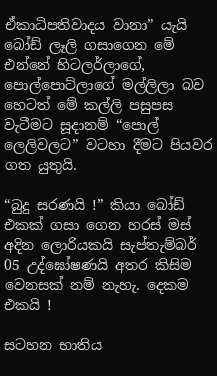ඒකාධිපතිවාදය වානා” යැයි බෝඩ් ලෑලි ගසාගෙන මේ එන්නේ හිටලර්ලාගේ, පොල්පොට්ලාගේ මල්ලිලා බව හෙටත් මේ කල්ලි පසුපස වැටීමට සූදානම් “පොල් ලෙලිවලට” වටහා දීමට පියවර ගත යුතුයි.

“බුදු සරණයි !” කියා බෝඩ් එකක් ගසා ගෙන හරස් මස් අදින ලොරියකයි සැප්තැම්බර් 05 උද්ඝෝෂණයි අතර කිසිම වෙනසක් නම් නැහැ. දෙකම එකයි !

සටහන භාතිය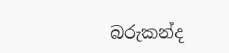බරුකන්ද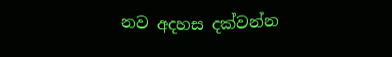නව අදහස දක්වන්න